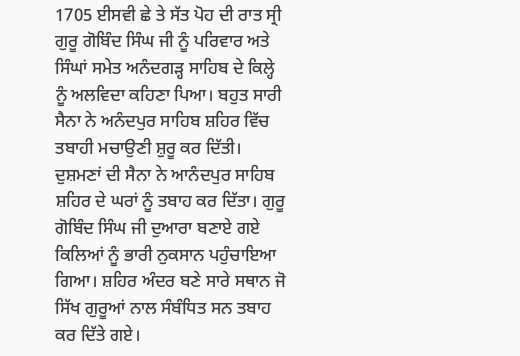1705 ਈਸਵੀ ਛੇ ਤੇ ਸੱਤ ਪੋਹ ਦੀ ਰਾਤ ਸ੍ਰੀ ਗੁਰੂ ਗੋਬਿੰਦ ਸਿੰਘ ਜੀ ਨੂੰ ਪਰਿਵਾਰ ਅਤੇ ਸਿੰਘਾਂ ਸਮੇਤ ਅਨੰਦਗੜ੍ਹ ਸਾਹਿਬ ਦੇ ਕਿਲ੍ਹੇ ਨੂੰ ਅਲਵਿਦਾ ਕਹਿਣਾ ਪਿਆ। ਬਹੁਤ ਸਾਰੀ ਸੈਨਾ ਨੇ ਅਨੰਦਪੁਰ ਸਾਹਿਬ ਸ਼ਹਿਰ ਵਿੱਚ ਤਬਾਹੀ ਮਚਾਉਣੀ ਸ਼ੁਰੂ ਕਰ ਦਿੱਤੀ। ਦੁਸ਼ਮਣਾਂ ਦੀ ਸੈਨਾ ਨੇ ਆਨੰਦਪੁਰ ਸਾਹਿਬ ਸ਼ਹਿਰ ਦੇ ਘਰਾਂ ਨੂੰ ਤਬਾਹ ਕਰ ਦਿੱਤਾ। ਗੁਰੂ ਗੋਬਿੰਦ ਸਿੰਘ ਜੀ ਦੁਆਰਾ ਬਣਾਏ ਗਏ ਕਿਲਿਆਂ ਨੂੰ ਭਾਰੀ ਨੁਕਸਾਨ ਪਹੁੰਚਾਇਆ ਗਿਆ। ਸ਼ਹਿਰ ਅੰਦਰ ਬਣੇ ਸਾਰੇ ਸਥਾਨ ਜੋ ਸਿੱਖ ਗੁਰੂਆਂ ਨਾਲ ਸੰਬੰਧਿਤ ਸਨ ਤਬਾਹ ਕਰ ਦਿੱਤੇ ਗਏ।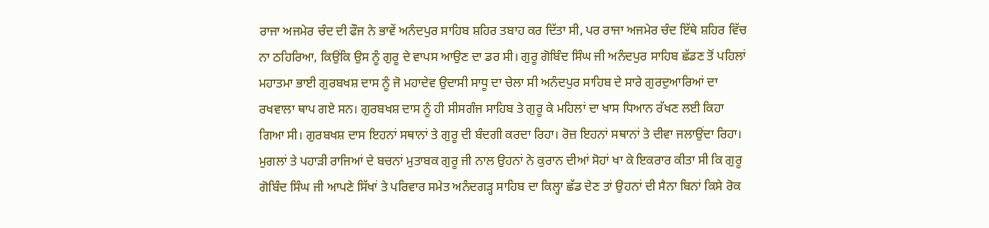ਰਾਜਾ ਅਜਮੇਰ ਚੰਦ ਦੀ ਫੌਜ ਨੇ ਭਾਵੇਂ ਅਨੰਦਪੁਰ ਸਾਹਿਬ ਸ਼ਹਿਰ ਤਬਾਹ ਕਰ ਦਿੱਤਾ ਸੀ, ਪਰ ਰਾਜਾ ਅਜਮੇਰ ਚੰਦ ਇੱਥੇ ਸ਼ਹਿਰ ਵਿੱਚ ਨਾ ਠਹਿਰਿਆ, ਕਿਉਂਕਿ ਉਸ ਨੂੰ ਗੁਰੂ ਦੇ ਵਾਪਸ ਆਉਣ ਦਾ ਡਰ ਸੀ। ਗੁਰੂ ਗੋਬਿੰਦ ਸਿੰਘ ਜੀ ਅਨੰਦਪੁਰ ਸਾਹਿਬ ਛੱਡਣ ਤੋਂ ਪਹਿਲਾਂ ਮਹਾਤਮਾ ਭਾਈ ਗੁਰਬਖਸ਼ ਦਾਸ ਨੂੰ ਜੋ ਮਹਾਦੇਵ ਉਦਾਸੀ ਸਾਧੂ ਦਾ ਚੇਲਾ ਸੀ ਅਨੰਦਪੁਰ ਸਾਹਿਬ ਦੇ ਸਾਰੇ ਗੁਰਦੁਆਰਿਆਂ ਦਾ ਰਖਵਾਲਾ ਥਾਪ ਗਏ ਸਨ। ਗੁਰਬਖਸ਼ ਦਾਸ ਨੂੰ ਹੀ ਸੀਸਗੰਜ ਸਾਹਿਬ ਤੇ ਗੁਰੂ ਕੇ ਮਹਿਲਾਂ ਦਾ ਖਾਸ ਧਿਆਨ ਰੱਖਣ ਲਈ ਕਿਹਾ ਗਿਆ ਸੀ। ਗੁਰਬਖਸ਼ ਦਾਸ ਇਹਨਾਂ ਸਥਾਨਾਂ ਤੇ ਗੁਰੂ ਦੀ ਬੰਦਗੀ ਕਰਦਾ ਰਿਹਾ। ਰੋਜ਼ ਇਹਨਾਂ ਸਥਾਨਾਂ ਤੇ ਦੀਵਾ ਜਲਾਉਂਦਾ ਰਿਹਾ। ਮੁਗਲਾਂ ਤੇ ਪਹਾੜੀ ਰਾਜਿਆਂ ਦੇ ਬਚਨਾਂ ਮੁਤਾਬਕ ਗੁਰੂ ਜੀ ਨਾਲ ਉਹਨਾਂ ਨੇ ਕੁਰਾਨ ਦੀਆਂ ਸੋਹਾਂ ਖਾ ਕੇ ਇਕਰਾਰ ਕੀਤਾ ਸੀ ਕਿ ਗੁਰੂ ਗੋਬਿੰਦ ਸਿੰਘ ਜੀ ਆਪਣੇ ਸਿੱਖਾਂ ਤੇ ਪਰਿਵਾਰ ਸਮੇਤ ਅਨੰਦਗੜ੍ਹ ਸਾਹਿਬ ਦਾ ਕਿਲ੍ਹਾ ਛੱਡ ਦੇਣ ਤਾਂ ਉਹਨਾਂ ਦੀ ਸੈਨਾ ਬਿਨਾਂ ਕਿਸੇ ਰੋਕ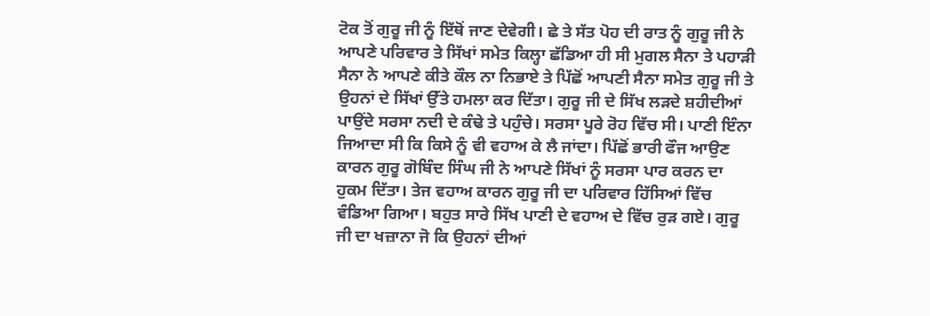ਟੋਕ ਤੋਂ ਗੁਰੂ ਜੀ ਨੂੰ ਇੱਥੋਂ ਜਾਣ ਦੇਵੇਗੀ। ਛੇ ਤੇ ਸੱਤ ਪੋਹ ਦੀ ਰਾਤ ਨੂੰ ਗੁਰੂ ਜੀ ਨੇ ਆਪਣੇ ਪਰਿਵਾਰ ਤੇ ਸਿੱਖਾਂ ਸਮੇਤ ਕਿਲ੍ਹਾ ਛੱਡਿਆ ਹੀ ਸੀ ਮੁਗਲ ਸੈਨਾ ਤੇ ਪਹਾੜੀ ਸੈਨਾ ਨੇ ਆਪਣੇ ਕੀਤੇ ਕੌਲ ਨਾ ਨਿਭਾਏ ਤੇ ਪਿੱਛੋਂ ਆਪਣੀ ਸੈਨਾ ਸਮੇਤ ਗੁਰੂ ਜੀ ਤੇ ਉਹਨਾਂ ਦੇ ਸਿੱਖਾਂ ਉੱਤੇ ਹਮਲਾ ਕਰ ਦਿੱਤਾ। ਗੁਰੂ ਜੀ ਦੇ ਸਿੱਖ ਲੜਦੇ ਸ਼ਹੀਦੀਆਂ ਪਾਉਂਦੇ ਸਰਸਾ ਨਦੀ ਦੇ ਕੰਢੇ ਤੇ ਪਹੁੰਚੇ। ਸਰਸਾ ਪੂਰੇ ਰੋਹ ਵਿੱਚ ਸੀ। ਪਾਣੀ ਇੰਨਾ ਜਿਆਦਾ ਸੀ ਕਿ ਕਿਸੇ ਨੂੰ ਵੀ ਵਹਾਅ ਕੇ ਲੈ ਜਾਂਦਾ। ਪਿੱਛੋਂ ਭਾਰੀ ਫੌਜ ਆਉਣ ਕਾਰਨ ਗੁਰੂ ਗੋਬਿੰਦ ਸਿੰਘ ਜੀ ਨੇ ਆਪਣੇ ਸਿੱਖਾਂ ਨੂੰ ਸਰਸਾ ਪਾਰ ਕਰਨ ਦਾ ਹੁਕਮ ਦਿੱਤਾ। ਤੇਜ ਵਹਾਅ ਕਾਰਨ ਗੁਰੂ ਜੀ ਦਾ ਪਰਿਵਾਰ ਹਿੱਸਿਆਂ ਵਿੱਚ ਵੰਡਿਆ ਗਿਆ। ਬਹੁਤ ਸਾਰੇ ਸਿੱਖ ਪਾਣੀ ਦੇ ਵਹਾਅ ਦੇ ਵਿੱਚ ਰੁੜ ਗਏ। ਗੁਰੂ ਜੀ ਦਾ ਖਜ਼ਾਨਾ ਜੋ ਕਿ ਉਹਨਾਂ ਦੀਆਂ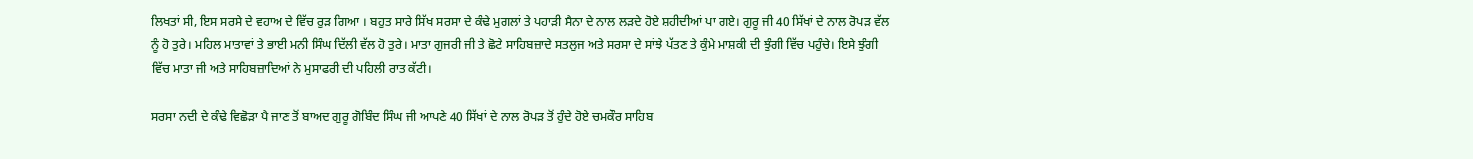ਲਿਖਤਾਂ ਸੀ, ਇਸ ਸਰਸੇ ਦੇ ਵਹਾਅ ਦੇ ਵਿੱਚ ਰੁੜ ਗਿਆ । ਬਹੁਤ ਸਾਰੇ ਸਿੱਖ ਸਰਸਾ ਦੇ ਕੰਢੇ ਮੁਗਲਾਂ ਤੇ ਪਹਾੜੀ ਸੈਨਾ ਦੇ ਨਾਲ ਲੜਦੇ ਹੋਏ ਸ਼ਹੀਦੀਆਂ ਪਾ ਗਏ। ਗੁਰੂ ਜੀ 40 ਸਿੱਖਾਂ ਦੇ ਨਾਲ ਰੋਪੜ ਵੱਲ ਨੂੰ ਹੋ ਤੁਰੇ। ਮਹਿਲ ਮਾਤਾਵਾਂ ਤੇ ਭਾਈ ਮਨੀ ਸਿੰਘ ਦਿੱਲੀ ਵੱਲ ਹੋ ਤੁਰੇ। ਮਾਤਾ ਗੁਜਰੀ ਜੀ ਤੇ ਛੋਟੇ ਸਾਹਿਬਜ਼ਾਦੇ ਸਤਲੁਜ ਅਤੇ ਸਰਸਾ ਦੇ ਸਾਂਝੇ ਪੱਤਣ ਤੇ ਕੁੰਮੇ ਮਾਸ਼ਕੀ ਦੀ ਝੁੰਗੀ ਵਿੱਚ ਪਹੁੰਚੇ। ਇਸੇ ਝੁੰਗੀ ਵਿੱਚ ਮਾਤਾ ਜੀ ਅਤੇ ਸਾਹਿਬਜ਼ਾਦਿਆਂ ਨੇ ਮੁਸਾਫਰੀ ਦੀ ਪਹਿਲੀ ਰਾਤ ਕੱਟੀ।

ਸਰਸਾ ਨਦੀ ਦੇ ਕੰਢੇ ਵਿਛੋੜਾ ਪੈ ਜਾਣ ਤੋਂ ਬਾਅਦ ਗੁਰੂ ਗੋਬਿੰਦ ਸਿੰਘ ਜੀ ਆਪਣੇ 40 ਸਿੱਖਾਂ ਦੇ ਨਾਲ ਰੋਪੜ ਤੋਂ ਹੁੰਦੇ ਹੋਏ ਚਮਕੌਰ ਸਾਹਿਬ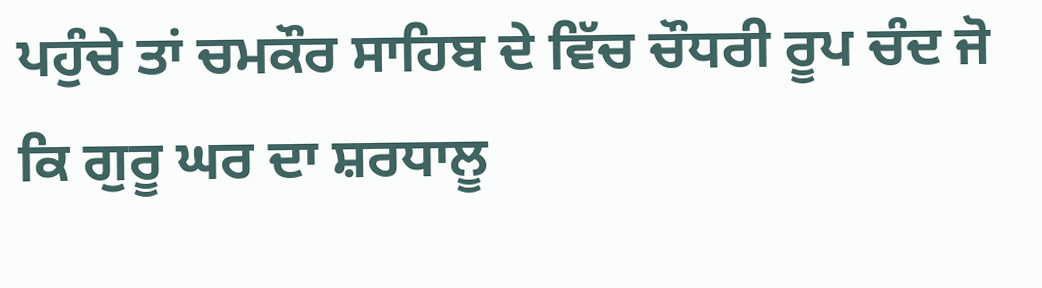ਪਹੁੰਚੇ ਤਾਂ ਚਮਕੌਰ ਸਾਹਿਬ ਦੇ ਵਿੱਚ ਚੌਧਰੀ ਰੂਪ ਚੰਦ ਜੋ ਕਿ ਗੁਰੂ ਘਰ ਦਾ ਸ਼ਰਧਾਲੂ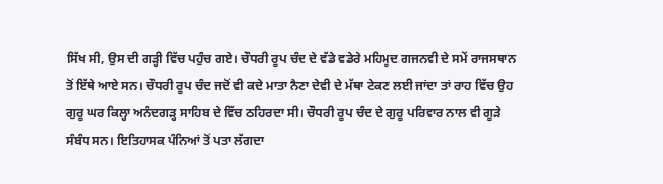ਸਿੱਖ ਸੀ, ਉਸ ਦੀ ਗੜ੍ਹੀ ਵਿੱਚ ਪਹੁੰਚ ਗਏ। ਚੌਧਰੀ ਰੂਪ ਚੰਦ ਦੇ ਵੱਡੇ ਵਡੇਰੇ ਮਹਿਮੂਦ ਗਜਨਵੀ ਦੇ ਸਮੇਂ ਰਾਜਸਥਾਨ ਤੋਂ ਇੱਥੇ ਆਏ ਸਨ। ਚੌਧਰੀ ਰੂਪ ਚੰਦ ਜਦੋਂ ਵੀ ਕਦੇ ਮਾਤਾ ਨੈਣਾ ਦੇਵੀ ਦੇ ਮੱਥਾ ਟੇਕਣ ਲਈ ਜਾਂਦਾ ਤਾਂ ਰਾਹ ਵਿੱਚ ਉਹ ਗੁਰੂ ਘਰ ਕਿਲ੍ਹਾ ਅਨੰਦਗੜ੍ਹ ਸਾਹਿਬ ਦੇ ਵਿੱਚ ਠਹਿਰਦਾ ਸੀ। ਚੌਧਰੀ ਰੂਪ ਚੰਦ ਦੇ ਗੁਰੂ ਪਰਿਵਾਰ ਨਾਲ ਵੀ ਗੂੜੇ ਸੰਬੰਧ ਸਨ। ਇਤਿਹਾਸਕ ਪੰਨਿਆਂ ਤੋਂ ਪਤਾ ਲੱਗਦਾ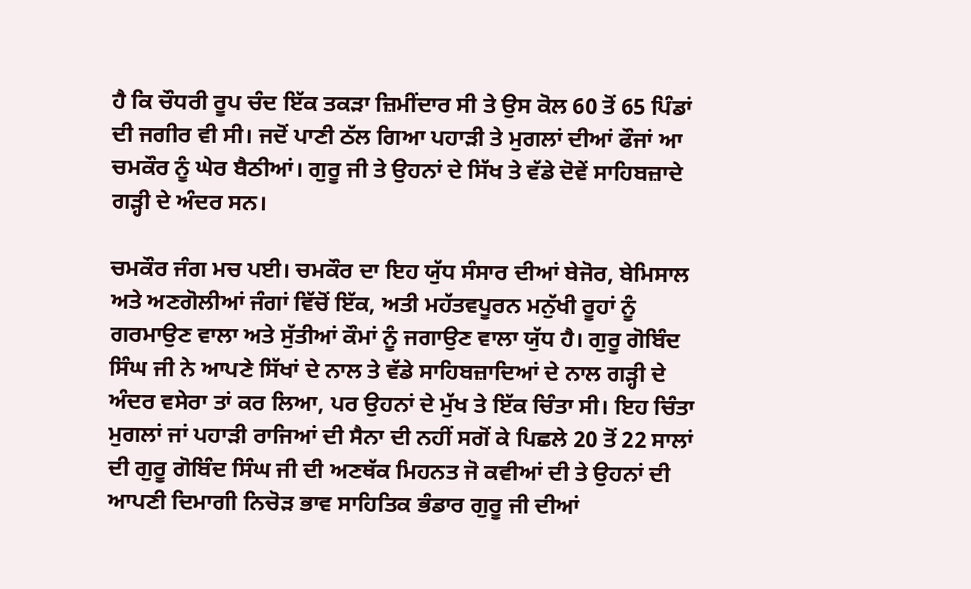ਹੈ ਕਿ ਚੌਧਰੀ ਰੂਪ ਚੰਦ ਇੱਕ ਤਕੜਾ ਜ਼ਿਮੀਂਦਾਰ ਸੀ ਤੇ ਉਸ ਕੋਲ 60 ਤੋਂ 65 ਪਿੰਡਾਂ ਦੀ ਜਗੀਰ ਵੀ ਸੀ। ਜਦੋਂ ਪਾਣੀ ਠੱਲ ਗਿਆ ਪਹਾੜੀ ਤੇ ਮੁਗਲਾਂ ਦੀਆਂ ਫੌਜਾਂ ਆ ਚਮਕੌਰ ਨੂੰ ਘੇਰ ਬੈਠੀਆਂ। ਗੁਰੂ ਜੀ ਤੇ ਉਹਨਾਂ ਦੇ ਸਿੱਖ ਤੇ ਵੱਡੇ ਦੋਵੇਂ ਸਾਹਿਬਜ਼ਾਦੇ ਗੜ੍ਹੀ ਦੇ ਅੰਦਰ ਸਨ।

ਚਮਕੌਰ ਜੰਗ ਮਚ ਪਈ। ਚਮਕੌਰ ਦਾ ਇਹ ਯੁੱਧ ਸੰਸਾਰ ਦੀਆਂ ਬੇਜੋਰ, ਬੇਮਿਸਾਲ ਅਤੇ ਅਣਗੋਲੀਆਂ ਜੰਗਾਂ ਵਿੱਚੋਂ ਇੱਕ, ਅਤੀ ਮਹੱਤਵਪੂਰਨ ਮਨੁੱਖੀ ਰੂਹਾਂ ਨੂੰ ਗਰਮਾਉਣ ਵਾਲਾ ਅਤੇ ਸੁੱਤੀਆਂ ਕੌਮਾਂ ਨੂੰ ਜਗਾਉਣ ਵਾਲਾ ਯੁੱਧ ਹੈ। ਗੁਰੂ ਗੋਬਿੰਦ ਸਿੰਘ ਜੀ ਨੇ ਆਪਣੇ ਸਿੱਖਾਂ ਦੇ ਨਾਲ ਤੇ ਵੱਡੇ ਸਾਹਿਬਜ਼ਾਦਿਆਂ ਦੇ ਨਾਲ ਗੜ੍ਹੀ ਦੇ ਅੰਦਰ ਵਸੇਰਾ ਤਾਂ ਕਰ ਲਿਆ, ਪਰ ਉਹਨਾਂ ਦੇ ਮੁੱਖ ਤੇ ਇੱਕ ਚਿੰਤਾ ਸੀ। ਇਹ ਚਿੰਤਾ ਮੁਗਲਾਂ ਜਾਂ ਪਹਾੜੀ ਰਾਜਿਆਂ ਦੀ ਸੈਨਾ ਦੀ ਨਹੀਂ ਸਗੋਂ ਕੇ ਪਿਛਲੇ 20 ਤੋਂ 22 ਸਾਲਾਂ ਦੀ ਗੁਰੂ ਗੋਬਿੰਦ ਸਿੰਘ ਜੀ ਦੀ ਅਣਥੱਕ ਮਿਹਨਤ ਜੋ ਕਵੀਆਂ ਦੀ ਤੇ ਉਹਨਾਂ ਦੀ ਆਪਣੀ ਦਿਮਾਗੀ ਨਿਚੋੜ ਭਾਵ ਸਾਹਿਤਿਕ ਭੰਡਾਰ ਗੁਰੂ ਜੀ ਦੀਆਂ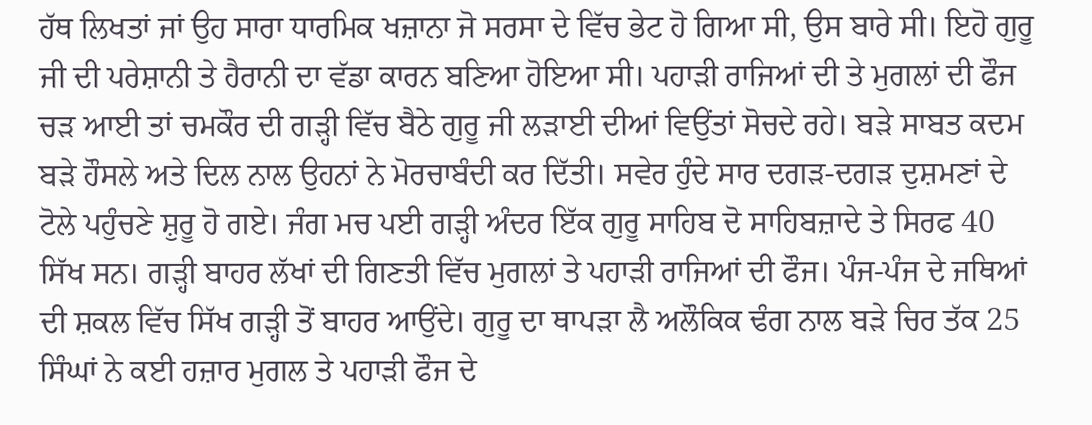ਹੱਥ ਲਿਖਤਾਂ ਜਾਂ ਉਹ ਸਾਰਾ ਧਾਰਮਿਕ ਖਜ਼ਾਨਾ ਜੋ ਸਰਸਾ ਦੇ ਵਿੱਚ ਭੇਟ ਹੋ ਗਿਆ ਸੀ, ਉਸ ਬਾਰੇ ਸੀ। ਇਹੋ ਗੁਰੂ ਜੀ ਦੀ ਪਰੇਸ਼ਾਨੀ ਤੇ ਹੈਰਾਨੀ ਦਾ ਵੱਡਾ ਕਾਰਨ ਬਣਿਆ ਹੋਇਆ ਸੀ। ਪਹਾੜੀ ਰਾਜਿਆਂ ਦੀ ਤੇ ਮੁਗਲਾਂ ਦੀ ਫੌਜ ਚੜ ਆਈ ਤਾਂ ਚਮਕੌਰ ਦੀ ਗੜ੍ਹੀ ਵਿੱਚ ਬੈਠੇ ਗੁਰੂ ਜੀ ਲੜਾਈ ਦੀਆਂ ਵਿਉਂਤਾਂ ਸੋਚਦੇ ਰਹੇ। ਬੜੇ ਸਾਬਤ ਕਦਮ ਬੜੇ ਹੌਸਲੇ ਅਤੇ ਦਿਲ ਨਾਲ ਉਹਨਾਂ ਨੇ ਮੋਰਚਾਬੰਦੀ ਕਰ ਦਿੱਤੀ। ਸਵੇਰ ਹੁੰਦੇ ਸਾਰ ਦਗੜ-ਦਗੜ ਦੁਸ਼ਮਣਾਂ ਦੇ ਟੋਲੇ ਪਹੁੰਚਣੇ ਸ਼ੁਰੂ ਹੋ ਗਏ। ਜੰਗ ਮਚ ਪਈ ਗੜ੍ਹੀ ਅੰਦਰ ਇੱਕ ਗੁਰੂ ਸਾਹਿਬ ਦੋ ਸਾਹਿਬਜ਼ਾਦੇ ਤੇ ਸਿਰਫ 40 ਸਿੱਖ ਸਨ। ਗੜ੍ਹੀ ਬਾਹਰ ਲੱਖਾਂ ਦੀ ਗਿਣਤੀ ਵਿੱਚ ਮੁਗਲਾਂ ਤੇ ਪਹਾੜੀ ਰਾਜਿਆਂ ਦੀ ਫੌਜ। ਪੰਜ-ਪੰਜ ਦੇ ਜਥਿਆਂ ਦੀ ਸ਼ਕਲ ਵਿੱਚ ਸਿੱਖ ਗੜ੍ਹੀ ਤੋਂ ਬਾਹਰ ਆਉਂਦੇ। ਗੁਰੂ ਦਾ ਥਾਪੜਾ ਲੈ ਅਲੌਕਿਕ ਢੰਗ ਨਾਲ ਬੜੇ ਚਿਰ ਤੱਕ 25 ਸਿੰਘਾਂ ਨੇ ਕਈ ਹਜ਼ਾਰ ਮੁਗਲ ਤੇ ਪਹਾੜੀ ਫੌਜ ਦੇ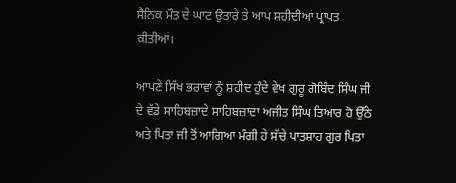ਸੈਨਿਕ ਮੌਤ ਦੇ ਘਾਟ ਉਤਾਰੇ ਤੇ ਆਪ ਸ਼ਹੀਦੀਆਂ ਪ੍ਰਾਪਤ ਕੀਤੀਆਂ।

ਆਪਣੇ ਸਿੱਖ ਭਰਾਵਾਂ ਨੂੰ ਸ਼ਹੀਦ ਹੁੰਦੇ ਵੇਖ ਗੁਰੂ ਗੋਬਿੰਦ ਸਿੰਘ ਜੀ ਦੇ ਵੱਡੇ ਸਾਹਿਬਜ਼ਾਦੇ ਸਾਹਿਬਜ਼ਾਦਾ ਅਜੀਤ ਸਿੰਘ ਤਿਆਰ ਹੋ ਉੱਠੇ ਅਤੇ ਪਿਤਾ ਜੀ ਤੋਂ ਆਗਿਆ ਮੰਗੀ ਹੇ ਸੱਚੇ ਪਾਤਸ਼ਾਹ ਗੁਰ ਪਿਤਾ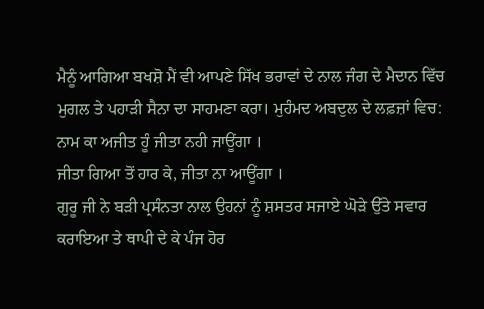ਮੈਨੂੰ ਆਗਿਆ ਬਖਸ਼ੋ ਮੈਂ ਵੀ ਆਪਣੇ ਸਿੱਖ ਭਰਾਵਾਂ ਦੇ ਨਾਲ ਜੰਗ ਦੇ ਮੈਦਾਨ ਵਿੱਚ ਮੁਗਲ ਤੇ ਪਹਾੜੀ ਸੈਨਾ ਦਾ ਸਾਹਮਣਾ ਕਰਾ। ਮੁਹੰਮਦ ਅਬਦੁਲ ਦੇ ਲਫ਼ਜ਼ਾਂ ਵਿਚ:
ਨਾਮ ਕਾ ਅਜੀਤ ਹੂੰ ਜੀਤਾ ਨਹੀ ਜਾਊਂਗਾ ।
ਜੀਤਾ ਗਿਆ ਤੋਂ ਹਾਰ ਕੇ, ਜੀਤਾ ਨਾ ਆਊਂਗਾ ।
ਗੁਰੂ ਜੀ ਨੇ ਬੜੀ ਪ੍ਰਸੰਨਤਾ ਨਾਲ ਉਹਨਾਂ ਨੂੰ ਸ਼ਸਤਰ ਸਜਾਏ ਘੋੜੇ ਉੱਤੇ ਸਵਾਰ ਕਰਾਇਆ ਤੇ ਥਾਪੀ ਦੇ ਕੇ ਪੰਜ ਹੋਰ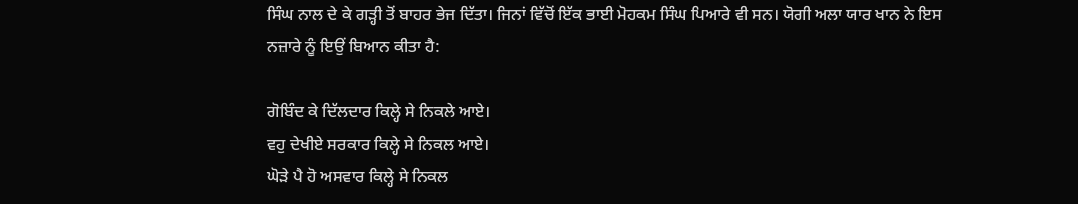ਸਿੰਘ ਨਾਲ ਦੇ ਕੇ ਗੜ੍ਹੀ ਤੋਂ ਬਾਹਰ ਭੇਜ ਦਿੱਤਾ। ਜਿਨਾਂ ਵਿੱਚੋਂ ਇੱਕ ਭਾਈ ਮੋਹਕਮ ਸਿੰਘ ਪਿਆਰੇ ਵੀ ਸਨ। ਯੋਗੀ ਅਲਾ ਯਾਰ ਖਾਨ ਨੇ ਇਸ ਨਜ਼ਾਰੇ ਨੂੰ ਇਉਂ ਬਿਆਨ ਕੀਤਾ ਹੈ:

ਗੋਬਿੰਦ ਕੇ ਦਿੱਲਦਾਰ ਕਿਲ੍ਹੇ ਸੇ ਨਿਕਲੇ ਆਏ।
ਵਹੁ ਦੇਖੀਏ ਸਰਕਾਰ ਕਿਲ੍ਹੇ ਸੇ ਨਿਕਲ ਆਏ।
ਘੋੜੇ ਪੈ ਹੋ ਅਸਵਾਰ ਕਿਲ੍ਹੇ ਸੇ ਨਿਕਲ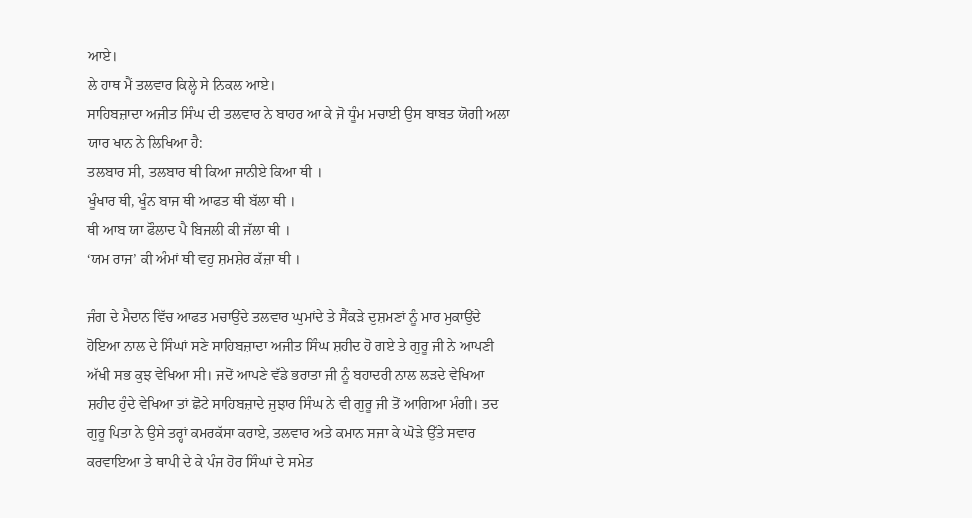ਆਏ।
ਲੇ ਹਾਥ ਮੈਂ ਤਲਵਾਰ ਕਿਲ੍ਹੇ ਸੇ ਨਿਕਲ ਆਏ।
ਸਾਹਿਬਜ਼ਾਦਾ ਅਜੀਤ ਸਿੰਘ ਦੀ ਤਲਵਾਰ ਨੇ ਬਾਹਰ ਆ ਕੇ ਜੋ ਧੂੰਮ ਮਚਾਈ ਉਸ ਬਾਬਤ ਯੋਗੀ ਅਲਾ ਯਾਰ ਖਾਨ ਨੇ ਲਿਖਿਆ ਹੈ:
ਤਲਬਾਰ ਸੀ, ਤਲਬਾਰ ਥੀ ਕਿਆ ਜਾਨੀਏ ਕਿਆ ਥੀ ।
ਖੂੰਖਾਰ ਥੀ, ਖੂੰਨ ਬਾਜ ਥੀ ਆਫਤ ਥੀ ਬੱਲਾ ਥੀ ।
ਥੀ ਆਬ ਯਾ ਫੌਲਾਦ ਪੈ ਬਿਜਲੀ ਕੀ ਜੱਲਾ ਥੀ ।
‘ਯਮ ਰਾਜ’ ਕੀ ਅੰਮਾਂ ਥੀ ਵਹੁ ਸ਼ਮਸ਼ੇਰ ਕੱਜ਼ਾ ਥੀ ।

ਜੰਗ ਦੇ ਮੈਦਾਨ ਵਿੱਚ ਆਫਤ ਮਚਾਉਂਦੇ ਤਲਵਾਰ ਘੁਮਾਂਦੇ ਤੇ ਸੈਂਕੜੇ ਦੁਸ਼ਮਣਾਂ ਨੂੰ ਮਾਰ ਮੁਕਾਉਂਦੇ ਹੋਇਆ ਨਾਲ ਦੇ ਸਿੰਘਾਂ ਸਣੇ ਸਾਹਿਬਜ਼ਾਦਾ ਅਜੀਤ ਸਿੰਘ ਸ਼ਹੀਦ ਹੋ ਗਏ ਤੇ ਗੁਰੂ ਜੀ ਨੇ ਆਪਣੀ ਅੱਖੀ ਸਭ ਕੁਝ ਵੇਖਿਆ ਸੀ। ਜਦੋਂ ਆਪਣੇ ਵੱਡੇ ਭਰਾਤਾ ਜੀ ਨੂੰ ਬਹਾਦਰੀ ਨਾਲ ਲੜਦੇ ਵੇਖਿਆ ਸ਼ਹੀਦ ਹੁੰਦੇ ਵੇਖਿਆ ਤਾਂ ਛੋਟੇ ਸਾਹਿਬਜ਼ਾਦੇ ਜੁਝਾਰ ਸਿੰਘ ਨੇ ਵੀ ਗੁਰੂ ਜੀ ਤੋਂ ਆਗਿਆ ਮੰਗੀ। ਤਦ ਗੁਰੂ ਪਿਤਾ ਨੇ ਉਸੇ ਤਰ੍ਹਾਂ ਕਮਰਕੱਸਾ ਕਰਾਏ, ਤਲਵਾਰ ਅਤੇ ਕਮਾਨ ਸਜਾ ਕੇ ਘੋੜੇ ਉੱਤੇ ਸਵਾਰ ਕਰਵਾਇਆ ਤੇ ਥਾਪੀ ਦੇ ਕੇ ਪੰਜ ਹੋਰ ਸਿੰਘਾਂ ਦੇ ਸਮੇਤ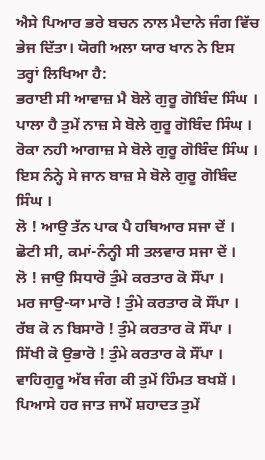ਐਸੇ ਪਿਆਰ ਭਰੇ ਬਚਨ ਨਾਲ ਮੈਦਾਨੇ ਜੰਗ ਵਿੱਚ ਭੇਜ ਦਿੱਤਾ। ਯੋਗੀ ਅਲਾ ਯਾਰ ਖਾਨ ਨੇ ਇਸ ਤਰ੍ਹਾਂ ਲਿਖਿਆ ਹੈ:
ਭਰਾਈ ਸੀ ਆਵਾਜ਼ ਮੈ ਬੋਲੇ ਗੁਰੂ ਗੋਬਿੰਦ ਸਿੰਘ ।
ਪਾਲਾ ਹੈ ਤੁਮੇਂ ਨਾਜ਼ ਸੇ ਬੋਲੇ ਗੁਰੂ ਗੋਬਿੰਦ ਸਿੰਘ ।
ਰੋਕਾ ਨਹੀ ਆਗਾਜ਼ ਸੇ ਬੋਲੇ ਗੁਰੂ ਗੋਬਿੰਦ ਸਿੰਘ ।
ਇਸ ਨੰਨ੍ਹੇ ਸੇ ਜਾਨ ਬਾਜ਼ ਸੇ ਬੋਲੇ ਗੁਰੂ ਗੋਬਿੰਦ ਸਿੰਘ ।
ਲੋ ! ਆਉ ਤੱਨ ਪਾਕ ਪੈ ਹਥਿਆਰ ਸਜਾ ਦੇਂ ।
ਛੋਟੀ ਸੀ, ਕਮਾਂ-ਨੰਨ੍ਹੀ ਸੀ ਤਲਵਾਰ ਸਜਾ ਦੇਂ ।
ਲੋ ! ਜਾਉ ਸਿਧਾਰੋ ਤੁੰਮੇ ਕਰਤਾਰ ਕੋ ਸੌਂਪਾ ।
ਮਰ ਜਾਉ-ਯਾ ਮਾਰੋ ! ਤੁੰਮੇ ਕਰਤਾਰ ਕੋ ਸੌਂਪਾ ।
ਰੱਬ ਕੋ ਨ ਬਿਸਾਰੋ ! ਤੁੰਮੇ ਕਰਤਾਰ ਕੋ ਸੌਂਪਾ ।
ਸਿੱਖੀ ਕੋ ਉਭਾਰੋ ! ਤੁੰਮੇ ਕਰਤਾਰ ਕੋ ਸੌਂਪਾ ।
ਵਾਹਿਗੁਰੂ ਅੱਬ ਜੰਗ ਕੀ ਤੁਮੇਂ ਹਿੰਮਤ ਬਖਸ਼ੇਂ ।
ਪਿਆਸੇ ਹਰ ਜਾਤ ਜਾਮੇਂ ਸ਼ਹਾਦਤ ਤੁਮੇਂ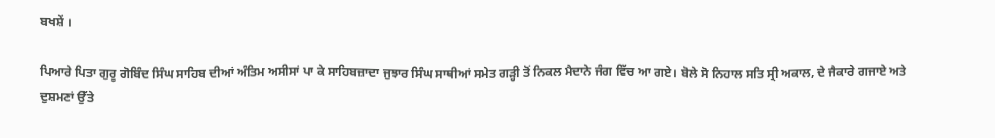ਬਖਸ਼ੇਂ ।

ਪਿਆਰੇ ਪਿਤਾ ਗੁਰੂ ਗੋਬਿੰਦ ਸਿੰਘ ਸਾਹਿਬ ਦੀਆਂ ਅੰਤਿਮ ਅਸੀਸਾਂ ਪਾ ਕੇ ਸਾਹਿਬਜ਼ਾਦਾ ਜੁਝਾਰ ਸਿੰਘ ਸਾਥੀਆਂ ਸਮੇਤ ਗੜ੍ਹੀ ਤੋਂ ਨਿਕਲ ਮੈਦਾਨੇ ਜੰਗ ਵਿੱਚ ਆ ਗਏ। ਬੋਲੇ ਸੋ ਨਿਹਾਲ ਸਤਿ ਸ੍ਰੀ ਅਕਾਲ, ਦੇ ਜੈਕਾਰੇ ਗਜਾਏ ਅਤੇ ਦੁਸ਼ਮਣਾਂ ਉੱਤੇ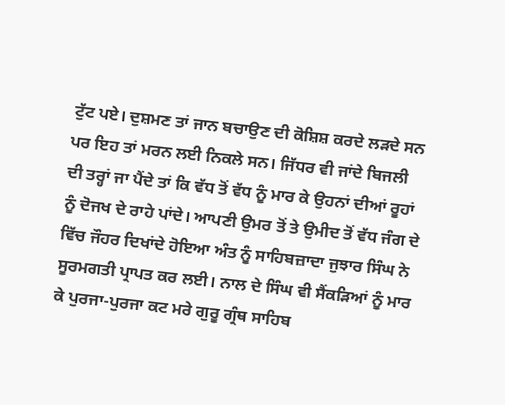ਟੁੱਟ ਪਏ। ਦੁਸ਼ਮਣ ਤਾਂ ਜਾਨ ਬਚਾਉਣ ਦੀ ਕੋਸ਼ਿਸ਼ ਕਰਦੇ ਲੜਦੇ ਸਨ ਪਰ ਇਹ ਤਾਂ ਮਰਨ ਲਈ ਨਿਕਲੇ ਸਨ। ਜਿੱਧਰ ਵੀ ਜਾਂਦੇ ਬਿਜਲੀ ਦੀ ਤਰ੍ਹਾਂ ਜਾ ਪੈਂਦੇ ਤਾਂ ਕਿ ਵੱਧ ਤੋਂ ਵੱਧ ਨੂੰ ਮਾਰ ਕੇ ਉਹਨਾਂ ਦੀਆਂ ਰੂਹਾਂ ਨੂੰ ਦੋਜਖ ਦੇ ਰਾਹੇ ਪਾਂਦੇ। ਆਪਣੀ ਉਮਰ ਤੋਂ ਤੇ ਉਮੀਦ ਤੋਂ ਵੱਧ ਜੰਗ ਦੇ ਵਿੱਚ ਜੌਹਰ ਦਿਖਾਂਦੇ ਹੋਇਆ ਅੰਤ ਨੂੰ ਸਾਹਿਬਜ਼ਾਦਾ ਜੁਝਾਰ ਸਿੰਘ ਨੇ ਸੂਰਮਗਤੀ ਪ੍ਰਾਪਤ ਕਰ ਲਈ। ਨਾਲ ਦੇ ਸਿੰਘ ਵੀ ਸੈਂਕੜਿਆਂ ਨੂੰ ਮਾਰ ਕੇ ਪੁਰਜਾ-ਪੁਰਜਾ ਕਟ ਮਰੇ ਗੁਰੂ ਗ੍ਰੰਥ ਸਾਹਿਬ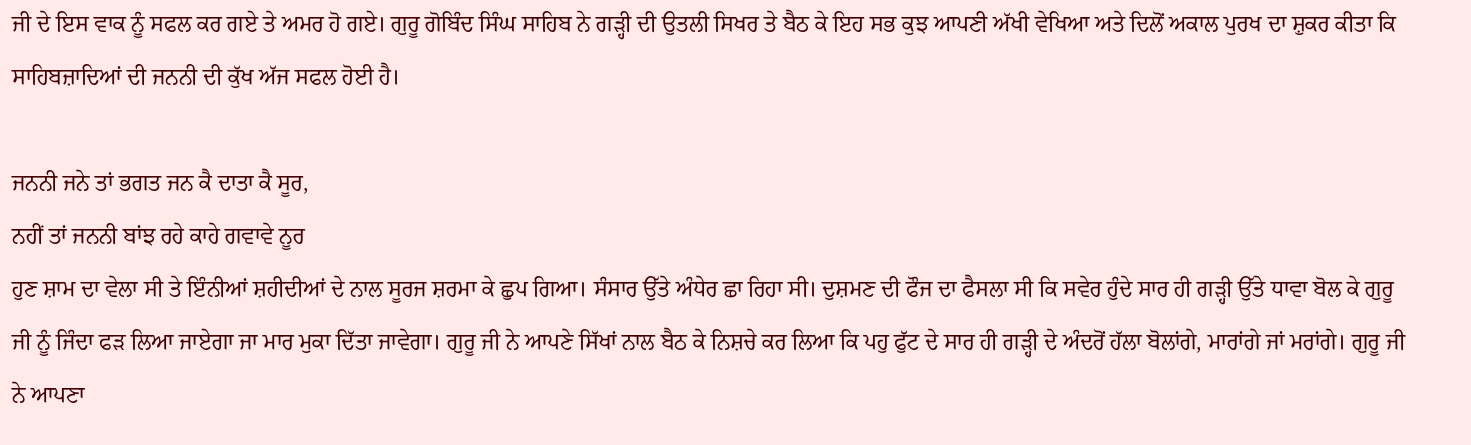ਜੀ ਦੇ ਇਸ ਵਾਕ ਨੂੰ ਸਫਲ ਕਰ ਗਏ ਤੇ ਅਮਰ ਹੋ ਗਏ। ਗੁਰੂ ਗੋਬਿੰਦ ਸਿੰਘ ਸਾਹਿਬ ਨੇ ਗੜ੍ਹੀ ਦੀ ਉਤਲੀ ਸਿਖਰ ਤੇ ਬੈਠ ਕੇ ਇਹ ਸਭ ਕੁਝ ਆਪਣੀ ਅੱਖੀ ਵੇਖਿਆ ਅਤੇ ਦਿਲੋਂ ਅਕਾਲ ਪੁਰਖ ਦਾ ਸ਼ੁਕਰ ਕੀਤਾ ਕਿ ਸਾਹਿਬਜ਼ਾਦਿਆਂ ਦੀ ਜਨਨੀ ਦੀ ਕੁੱਖ ਅੱਜ ਸਫਲ ਹੋਈ ਹੈ।

ਜਨਨੀ ਜਨੇ ਤਾਂ ਭਗਤ ਜਨ ਕੈ ਦਾਤਾ ਕੈ ਸੂਰ,
ਨਹੀਂ ਤਾਂ ਜਨਨੀ ਬਾਂਝ ਰਹੇ ਕਾਹੇ ਗਵਾਵੇ ਨੂਰ
ਹੁਣ ਸ਼ਾਮ ਦਾ ਵੇਲਾ ਸੀ ਤੇ ਇੰਨੀਆਂ ਸ਼ਹੀਦੀਆਂ ਦੇ ਨਾਲ ਸੂਰਜ ਸ਼ਰਮਾ ਕੇ ਛੁਪ ਗਿਆ। ਸੰਸਾਰ ਉੱਤੇ ਅੰਧੇਰ ਛਾ ਰਿਹਾ ਸੀ। ਦੁਸ਼ਮਣ ਦੀ ਫੌਜ ਦਾ ਫੈਸਲਾ ਸੀ ਕਿ ਸਵੇਰ ਹੁੰਦੇ ਸਾਰ ਹੀ ਗੜ੍ਹੀ ਉੱਤੇ ਧਾਵਾ ਬੋਲ ਕੇ ਗੁਰੂ ਜੀ ਨੂੰ ਜਿੰਦਾ ਫੜ ਲਿਆ ਜਾਏਗਾ ਜਾ ਮਾਰ ਮੁਕਾ ਦਿੱਤਾ ਜਾਵੇਗਾ। ਗੁਰੂ ਜੀ ਨੇ ਆਪਣੇ ਸਿੱਖਾਂ ਨਾਲ ਬੈਠ ਕੇ ਨਿਸ਼ਚੇ ਕਰ ਲਿਆ ਕਿ ਪਹੁ ਫੁੱਟ ਦੇ ਸਾਰ ਹੀ ਗੜ੍ਹੀ ਦੇ ਅੰਦਰੋਂ ਹੱਲਾ ਬੋਲਾਂਗੇ, ਮਾਰਾਂਗੇ ਜਾਂ ਮਰਾਂਗੇ। ਗੁਰੂ ਜੀ ਨੇ ਆਪਣਾ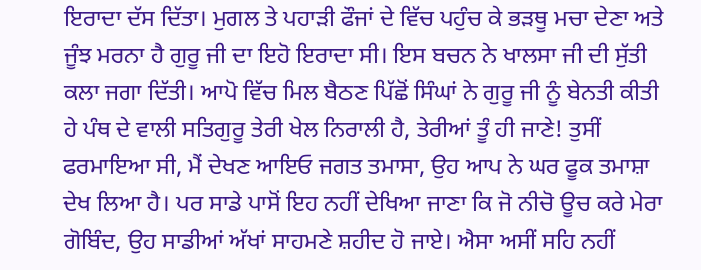ਇਰਾਦਾ ਦੱਸ ਦਿੱਤਾ। ਮੁਗਲ ਤੇ ਪਹਾੜੀ ਫੌਜਾਂ ਦੇ ਵਿੱਚ ਪਹੁੰਚ ਕੇ ਭੜਥੂ ਮਚਾ ਦੇਣਾ ਅਤੇ ਜੂੰਝ ਮਰਨਾ ਹੈ ਗੁਰੂ ਜੀ ਦਾ ਇਹੋ ਇਰਾਦਾ ਸੀ। ਇਸ ਬਚਨ ਨੇ ਖਾਲਸਾ ਜੀ ਦੀ ਸੁੱਤੀ ਕਲਾ ਜਗਾ ਦਿੱਤੀ। ਆਪੋ ਵਿੱਚ ਮਿਲ ਬੈਠਣ ਪਿੱਛੋਂ ਸਿੰਘਾਂ ਨੇ ਗੁਰੂ ਜੀ ਨੂੰ ਬੇਨਤੀ ਕੀਤੀ ਹੇ ਪੰਥ ਦੇ ਵਾਲੀ ਸਤਿਗੁਰੂ ਤੇਰੀ ਖੇਲ ਨਿਰਾਲੀ ਹੈ, ਤੇਰੀਆਂ ਤੂੰ ਹੀ ਜਾਣੇ! ਤੁਸੀਂ ਫਰਮਾਇਆ ਸੀ, ਮੈਂ ਦੇਖਣ ਆਇਓ ਜਗਤ ਤਮਾਸਾ, ਉਹ ਆਪ ਨੇ ਘਰ ਫੂਕ ਤਮਾਸ਼ਾ ਦੇਖ ਲਿਆ ਹੈ। ਪਰ ਸਾਡੇ ਪਾਸੋਂ ਇਹ ਨਹੀਂ ਦੇਖਿਆ ਜਾਣਾ ਕਿ ਜੋ ਨੀਚੋ ਊਚ ਕਰੇ ਮੇਰਾ ਗੋਬਿੰਦ, ਉਹ ਸਾਡੀਆਂ ਅੱਖਾਂ ਸਾਹਮਣੇ ਸ਼ਹੀਦ ਹੋ ਜਾਏ। ਐਸਾ ਅਸੀਂ ਸਹਿ ਨਹੀਂ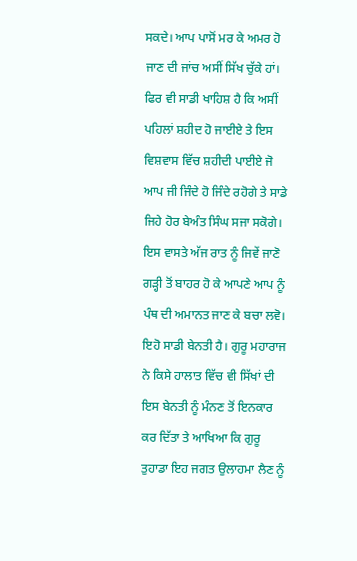ਸਕਦੇ। ਆਪ ਪਾਸੋਂ ਮਰ ਕੇ ਅਮਰ ਹੋ ਜਾਣ ਦੀ ਜਾਂਚ ਅਸੀਂ ਸਿੱਖ ਚੁੱਕੇ ਹਾਂ। ਫਿਰ ਵੀ ਸਾਡੀ ਖਾਹਿਸ਼ ਹੈ ਕਿ ਅਸੀਂ ਪਹਿਲਾਂ ਸ਼ਹੀਦ ਹੋ ਜਾਈਏ ਤੇ ਇਸ ਵਿਸ਼ਵਾਸ ਵਿੱਚ ਸ਼ਹੀਦੀ ਪਾਈਏ ਜੋ ਆਪ ਜੀ ਜਿੰਦੇ ਹੋ ਜਿੰਦੇ ਰਹੋਗੇ ਤੇ ਸਾਡੇ ਜਿਹੇ ਹੋਰ ਬੇਅੰਤ ਸਿੰਘ ਸਜਾ ਸਕੋਗੇ। ਇਸ ਵਾਸਤੇ ਅੱਜ ਰਾਤ ਨੂੰ ਜਿਵੇਂ ਜਾਣੋ ਗੜ੍ਹੀ ਤੋਂ ਬਾਹਰ ਹੋ ਕੇ ਆਪਣੇ ਆਪ ਨੂੰ ਪੰਥ ਦੀ ਅਮਾਨਤ ਜਾਣ ਕੇ ਬਚਾ ਲਵੋ। ਇਹੋ ਸਾਡੀ ਬੇਨਤੀ ਹੈ। ਗੁਰੂ ਮਹਾਰਾਜ ਨੇ ਕਿਸੇ ਹਾਲਾਤ ਵਿੱਚ ਵੀ ਸਿੱਖਾਂ ਦੀ ਇਸ ਬੇਨਤੀ ਨੂੰ ਮੰਨਣ ਤੋਂ ਇਨਕਾਰ ਕਰ ਦਿੱਤਾ ਤੇ ਆਖਿਆ ਕਿ ਗੁਰੂ ਤੁਹਾਡਾ ਇਹ ਜਗਤ ਉਲਾਹਮਾ ਲੈਣ ਨੂੰ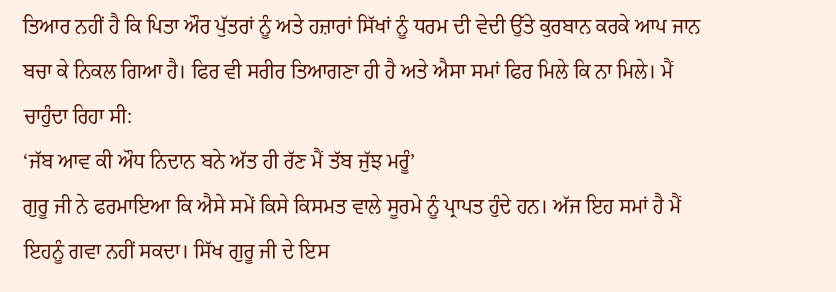ਤਿਆਰ ਨਹੀਂ ਹੈ ਕਿ ਪਿਤਾ ਔਰ ਪੁੱਤਰਾਂ ਨੂੰ ਅਤੇ ਹਜ਼ਾਰਾਂ ਸਿੱਖਾਂ ਨੂੰ ਧਰਮ ਦੀ ਵੇਦੀ ਉੱਤੇ ਕੁਰਬਾਨ ਕਰਕੇ ਆਪ ਜਾਨ ਬਚਾ ਕੇ ਨਿਕਲ ਗਿਆ ਹੈ। ਫਿਰ ਵੀ ਸਰੀਰ ਤਿਆਗਣਾ ਹੀ ਹੈ ਅਤੇ ਐਸਾ ਸਮਾਂ ਫਿਰ ਮਿਲੇ ਕਿ ਨਾ ਮਿਲੇ। ਮੈਂ ਚਾਹੁੰਦਾ ਰਿਹਾ ਸੀ:
‘ਜੱਬ ਆਵ ਕੀ ਔਧ ਨਿਦਾਨ ਬਨੇ ਅੱਤ ਹੀ ਰੱਣ ਮੈਂ ਤੱਬ ਜੁੱਝ ਮਰੂੰ’
ਗੁਰੂ ਜੀ ਨੇ ਫਰਮਾਇਆ ਕਿ ਐਸੇ ਸਮੇਂ ਕਿਸੇ ਕਿਸਮਤ ਵਾਲੇ ਸੂਰਮੇ ਨੂੰ ਪ੍ਰਾਪਤ ਹੁੰਦੇ ਹਨ। ਅੱਜ ਇਹ ਸਮਾਂ ਹੈ ਮੈਂ ਇਹਨੂੰ ਗਵਾ ਨਹੀਂ ਸਕਦਾ। ਸਿੱਖ ਗੁਰੂ ਜੀ ਦੇ ਇਸ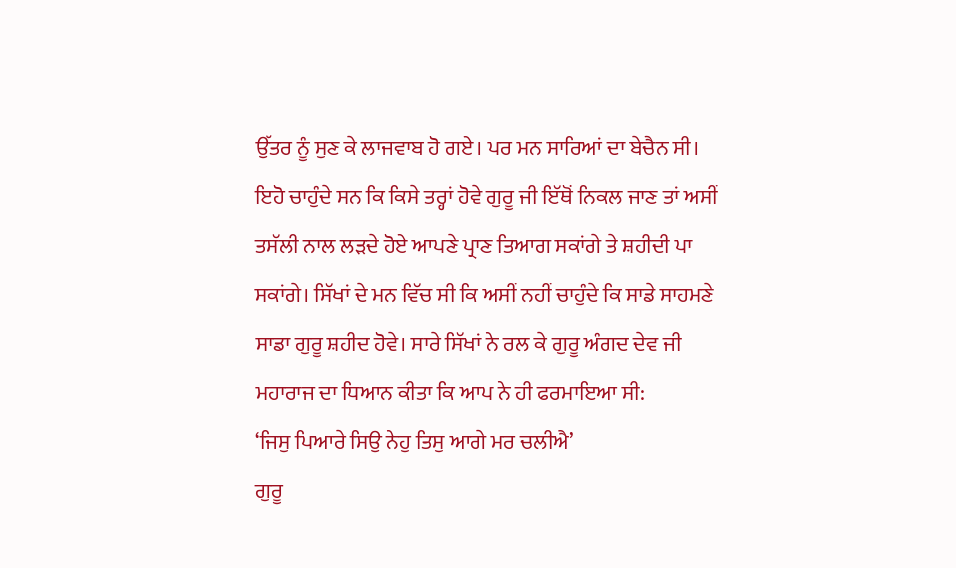ਉੱਤਰ ਨੂੰ ਸੁਣ ਕੇ ਲਾਜਵਾਬ ਹੋ ਗਏ। ਪਰ ਮਨ ਸਾਰਿਆਂ ਦਾ ਬੇਚੈਨ ਸੀ। ਇਹੋ ਚਾਹੁੰਦੇ ਸਨ ਕਿ ਕਿਸੇ ਤਰ੍ਹਾਂ ਹੋਵੇ ਗੁਰੂ ਜੀ ਇੱਥੋਂ ਨਿਕਲ ਜਾਣ ਤਾਂ ਅਸੀਂ ਤਸੱਲੀ ਨਾਲ ਲੜਦੇ ਹੋਏ ਆਪਣੇ ਪ੍ਰਾਣ ਤਿਆਗ ਸਕਾਂਗੇ ਤੇ ਸ਼ਹੀਦੀ ਪਾ ਸਕਾਂਗੇ। ਸਿੱਖਾਂ ਦੇ ਮਨ ਵਿੱਚ ਸੀ ਕਿ ਅਸੀਂ ਨਹੀਂ ਚਾਹੁੰਦੇ ਕਿ ਸਾਡੇ ਸਾਹਮਣੇ ਸਾਡਾ ਗੁਰੂ ਸ਼ਹੀਦ ਹੋਵੇ। ਸਾਰੇ ਸਿੱਖਾਂ ਨੇ ਰਲ ਕੇ ਗੁਰੂ ਅੰਗਦ ਦੇਵ ਜੀ ਮਹਾਰਾਜ ਦਾ ਧਿਆਨ ਕੀਤਾ ਕਿ ਆਪ ਨੇ ਹੀ ਫਰਮਾਇਆ ਸੀ:
‘ਜਿਸੁ ਪਿਆਰੇ ਸਿਉ ਨੇਹੁ ਤਿਸੁ ਆਗੇ ਮਰ ਚਲੀਐ’
ਗੁਰੂ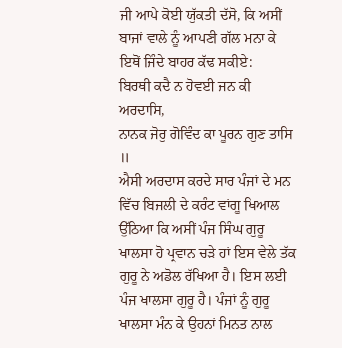ਜੀ ਆਪੇ ਕੋਈ ਯੁੱਕਤੀ ਦੱਸੋ, ਕਿ ਅਸੀਂ ਬਾਜਾਂ ਵਾਲੇ ਨੂੰ ਆਪਣੀ ਗੱਲ ਮਨਾ ਕੇ ਇਥੋਂ ਜਿੰਦੇ ਬਾਹਰ ਕੱਢ ਸਕੀਏ:
ਬਿਰਥੀ ਕਦੈ ਨ ਹੋਵਈ ਜਨ ਕੀ ਅਰਦਾਸਿ,
ਨਾਨਕ ਜੋਰੁ ਗੋਵਿੰਦ ਕਾ ਪੂਰਨ ਗੁਣ ਤਾਸਿ ॥
ਐਸੀ ਅਰਦਾਸ ਕਰਦੇ ਸਾਰ ਪੰਜਾਂ ਦੇ ਮਨ ਵਿੱਚ ਬਿਜਲੀ ਦੇ ਕਰੰਟ ਵਾਂਗੂ ਖਿਆਲ ਉੱਠਿਆ ਕਿ ਅਸੀਂ ਪੰਜ ਸਿੰਘ ਗੁਰੂ ਖਾਲਸਾ ਹੋ ਪ੍ਰਵਾਨ ਚੜੇ ਹਾਂ ਇਸ ਵੇਲੇ ਤੱਕ ਗੁਰੂ ਨੇ ਅਡੋਲ ਰੱਖਿਆ ਹੈ। ਇਸ ਲਈ ਪੰਜ ਖਾਲਸਾ ਗੁਰੂ ਹੈ। ਪੰਜਾਂ ਨੂੰ ਗੁਰੂ ਖਾਲਸਾ ਮੰਨ ਕੇ ਉਹਨਾਂ ਮਿਨਤ ਨਾਲ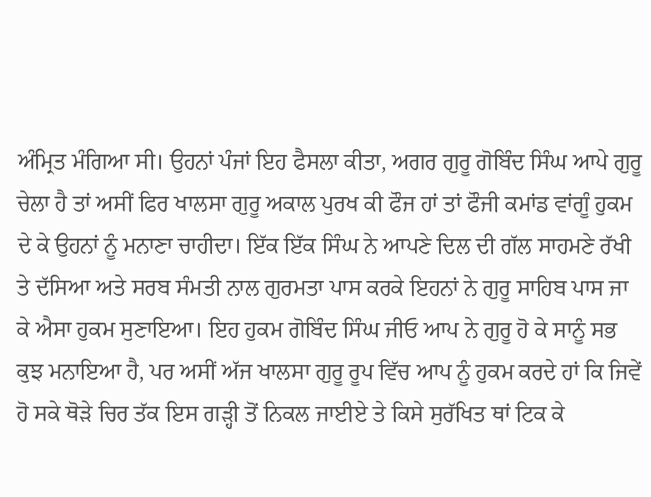ਅੰਮ੍ਰਿਤ ਮੰਗਿਆ ਸੀ। ਉਹਨਾਂ ਪੰਜਾਂ ਇਹ ਫੈਸਲਾ ਕੀਤਾ, ਅਗਰ ਗੁਰੂ ਗੋਬਿੰਦ ਸਿੰਘ ਆਪੇ ਗੁਰੂ ਚੇਲਾ ਹੈ ਤਾਂ ਅਸੀਂ ਫਿਰ ਖਾਲਸਾ ਗੁਰੂ ਅਕਾਲ ਪੁਰਖ ਕੀ ਫੌਜ ਹਾਂ ਤਾਂ ਫੌਜੀ ਕਮਾਂਡ ਵਾਂਗੂੰ ਹੁਕਮ ਦੇ ਕੇ ਉਹਨਾਂ ਨੂੰ ਮਨਾਣਾ ਚਾਹੀਦਾ। ਇੱਕ ਇੱਕ ਸਿੰਘ ਨੇ ਆਪਣੇ ਦਿਲ ਦੀ ਗੱਲ ਸਾਹਮਣੇ ਰੱਖੀ ਤੇ ਦੱਸਿਆ ਅਤੇ ਸਰਬ ਸੰਮਤੀ ਨਾਲ ਗੁਰਮਤਾ ਪਾਸ ਕਰਕੇ ਇਹਨਾਂ ਨੇ ਗੁਰੂ ਸਾਹਿਬ ਪਾਸ ਜਾ ਕੇ ਐਸਾ ਹੁਕਮ ਸੁਣਾਇਆ। ਇਹ ਹੁਕਮ ਗੋਬਿੰਦ ਸਿੰਘ ਜੀਓ ਆਪ ਨੇ ਗੁਰੂ ਹੋ ਕੇ ਸਾਨੂੰ ਸਭ ਕੁਝ ਮਨਾਇਆ ਹੈ, ਪਰ ਅਸੀਂ ਅੱਜ ਖਾਲਸਾ ਗੁਰੂ ਰੂਪ ਵਿੱਚ ਆਪ ਨੂੰ ਹੁਕਮ ਕਰਦੇ ਹਾਂ ਕਿ ਜਿਵੇਂ ਹੋ ਸਕੇ ਥੋੜੇ ਚਿਰ ਤੱਕ ਇਸ ਗੜ੍ਹੀ ਤੋਂ ਨਿਕਲ ਜਾਈਏ ਤੇ ਕਿਸੇ ਸੁਰੱਖਿਤ ਥਾਂ ਟਿਕ ਕੇ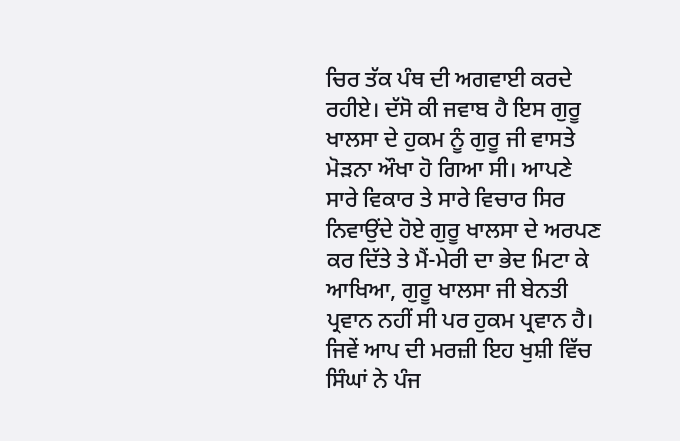ਚਿਰ ਤੱਕ ਪੰਥ ਦੀ ਅਗਵਾਈ ਕਰਦੇ ਰਹੀਏ। ਦੱਸੋ ਕੀ ਜਵਾਬ ਹੈ ਇਸ ਗੁਰੂ ਖਾਲਸਾ ਦੇ ਹੁਕਮ ਨੂੰ ਗੁਰੂ ਜੀ ਵਾਸਤੇ ਮੋੜਨਾ ਔਖਾ ਹੋ ਗਿਆ ਸੀ। ਆਪਣੇ ਸਾਰੇ ਵਿਕਾਰ ਤੇ ਸਾਰੇ ਵਿਚਾਰ ਸਿਰ ਨਿਵਾਉਂਦੇ ਹੋਏ ਗੁਰੂ ਖਾਲਸਾ ਦੇ ਅਰਪਣ ਕਰ ਦਿੱਤੇ ਤੇ ਮੈਂ-ਮੇਰੀ ਦਾ ਭੇਦ ਮਿਟਾ ਕੇ ਆਖਿਆ, ਗੁਰੂ ਖਾਲਸਾ ਜੀ ਬੇਨਤੀ ਪ੍ਰਵਾਨ ਨਹੀਂ ਸੀ ਪਰ ਹੁਕਮ ਪ੍ਰਵਾਨ ਹੈ। ਜਿਵੇਂ ਆਪ ਦੀ ਮਰਜ਼ੀ ਇਹ ਖੁਸ਼ੀ ਵਿੱਚ ਸਿੰਘਾਂ ਨੇ ਪੰਜ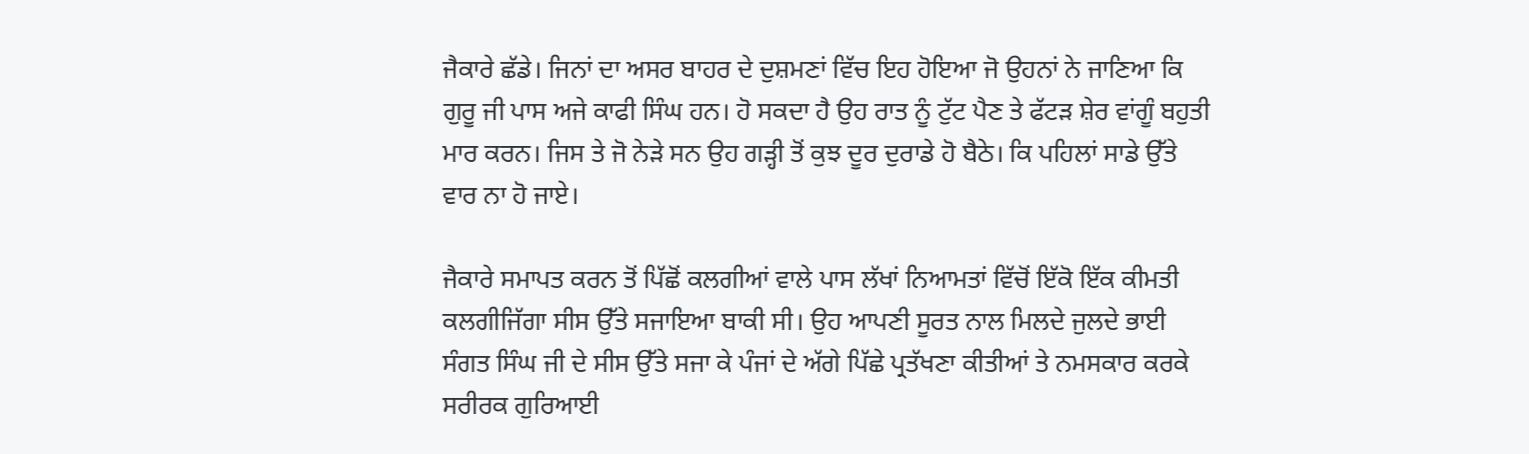ਜੈਕਾਰੇ ਛੱਡੇ। ਜਿਨਾਂ ਦਾ ਅਸਰ ਬਾਹਰ ਦੇ ਦੁਸ਼ਮਣਾਂ ਵਿੱਚ ਇਹ ਹੋਇਆ ਜੋ ਉਹਨਾਂ ਨੇ ਜਾਣਿਆ ਕਿ ਗੁਰੂ ਜੀ ਪਾਸ ਅਜੇ ਕਾਫੀ ਸਿੰਘ ਹਨ। ਹੋ ਸਕਦਾ ਹੈ ਉਹ ਰਾਤ ਨੂੰ ਟੁੱਟ ਪੈਣ ਤੇ ਫੱਟੜ ਸ਼ੇਰ ਵਾਂਗੂੰ ਬਹੁਤੀ ਮਾਰ ਕਰਨ। ਜਿਸ ਤੇ ਜੋ ਨੇੜੇ ਸਨ ਉਹ ਗੜ੍ਹੀ ਤੋਂ ਕੁਝ ਦੂਰ ਦੁਰਾਡੇ ਹੋ ਬੈਠੇ। ਕਿ ਪਹਿਲਾਂ ਸਾਡੇ ਉੱਤੇ ਵਾਰ ਨਾ ਹੋ ਜਾਏ।

ਜੈਕਾਰੇ ਸਮਾਪਤ ਕਰਨ ਤੋਂ ਪਿੱਛੋਂ ਕਲਗੀਆਂ ਵਾਲੇ ਪਾਸ ਲੱਖਾਂ ਨਿਆਮਤਾਂ ਵਿੱਚੋਂ ਇੱਕੋ ਇੱਕ ਕੀਮਤੀ ਕਲਗੀਜਿੱਗਾ ਸੀਸ ਉੱਤੇ ਸਜਾਇਆ ਬਾਕੀ ਸੀ। ਉਹ ਆਪਣੀ ਸੂਰਤ ਨਾਲ ਮਿਲਦੇ ਜੁਲਦੇ ਭਾਈ ਸੰਗਤ ਸਿੰਘ ਜੀ ਦੇ ਸੀਸ ਉੱਤੇ ਸਜਾ ਕੇ ਪੰਜਾਂ ਦੇ ਅੱਗੇ ਪਿੱਛੇ ਪ੍ਰਤੱਖਣਾ ਕੀਤੀਆਂ ਤੇ ਨਮਸਕਾਰ ਕਰਕੇ ਸਰੀਰਕ ਗੁਰਿਆਈ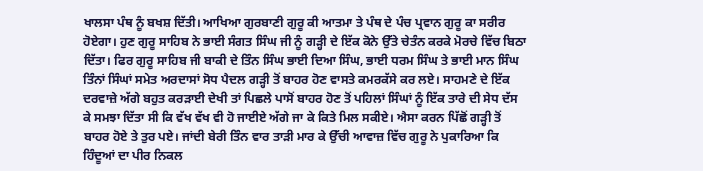ਖਾਲਸਾ ਪੰਥ ਨੂੰ ਬਖਸ਼ ਦਿੱਤੀ। ਆਖਿਆ ਗੁਰਬਾਣੀ ਗੁਰੂ ਕੀ ਆਤਮਾ ਤੇ ਪੰਥ ਦੇ ਪੰਚ ਪ੍ਰਵਾਨ ਗੁਰੂ ਕਾ ਸਰੀਰ ਹੋਏਗਾ। ਹੁਣ ਗੁਰੂ ਸਾਹਿਬ ਨੇ ਭਾਈ ਸੰਗਤ ਸਿੰਘ ਜੀ ਨੂੰ ਗੜ੍ਹੀ ਦੇ ਇੱਕ ਕੋਨੇ ਉੱਤੇ ਚੇਤੰਨ ਕਰਕੇ ਮੋਰਚੇ ਵਿੱਚ ਬਿਠਾ ਦਿੱਤਾ। ਫਿਰ ਗੁਰੂ ਸਾਹਿਬ ਜੀ ਬਾਕੀ ਦੇ ਤਿੰਨ ਸਿੰਘ ਭਾਈ ਦਿਆ ਸਿੰਘ, ਭਾਈ ਧਰਮ ਸਿੰਘ ਤੇ ਭਾਈ ਮਾਨ ਸਿੰਘ ਤਿੰਨਾਂ ਸਿੰਘਾਂ ਸਮੇਤ ਅਰਦਾਸਾਂ ਸੋਧ ਪੈਦਲ ਗੜ੍ਹੀ ਤੋਂ ਬਾਹਰ ਹੋਣ ਵਾਸਤੇ ਕਮਰਕੱਸੇ ਕਰ ਲਏ। ਸਾਹਮਣੇ ਦੇ ਇੱਕ ਦਰਵਾਜ਼ੇ ਅੱਗੇ ਬਹੁਤ ਕਰੜਾਈ ਦੇਖੀ ਤਾਂ ਪਿਛਲੇ ਪਾਸੋਂ ਬਾਹਰ ਹੋਣ ਤੋਂ ਪਹਿਲਾਂ ਸਿੰਘਾਂ ਨੂੰ ਇੱਕ ਤਾਰੇ ਦੀ ਸੇਧ ਦੱਸ ਕੇ ਸਮਝਾ ਦਿੱਤਾ ਸੀ ਕਿ ਵੱਖ ਵੱਖ ਵੀ ਹੋ ਜਾਈਏ ਅੱਗੇ ਜਾ ਕੇ ਕਿਤੇ ਮਿਲ ਸਕੀਏ। ਐਸਾ ਕਰਨ ਪਿੱਛੋਂ ਗੜ੍ਹੀ ਤੋਂ ਬਾਹਰ ਹੋਏ ਤੇ ਤੁਰ ਪਏ। ਜਾਂਦੀ ਬੇਰੀ ਤਿੰਨ ਵਾਰ ਤਾੜੀ ਮਾਰ ਕੇ ਉੱਚੀ ਆਵਾਜ਼ ਵਿੱਚ ਗੁਰੂ ਨੇ ਪੁਕਾਰਿਆ ਕਿ ਹਿੰਦੂਆਂ ਦਾ ਪੀਰ ਨਿਕਲ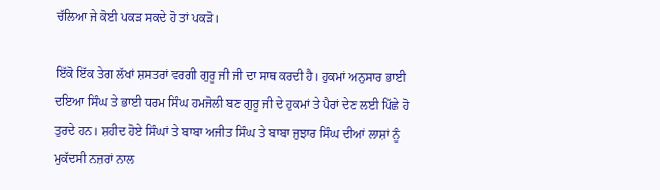ਚੱਲਿਆ ਜੇ ਕੋਈ ਪਕੜ ਸਕਦੇ ਹੋ ਤਾਂ ਪਕੜੋ।

ਇੱਕੋ ਇੱਕ ਤੇਗ ਲੱਖਾਂ ਸ਼ਸਤਰਾਂ ਵਰਗੀ ਗੁਰੂ ਜੀ ਜੀ ਦਾ ਸਾਥ ਕਰਦੀ ਹੈ। ਹੁਕਮਾਂ ਅਨੁਸਾਰ ਭਾਈ ਦਇਆ ਸਿੰਘ ਤੇ ਭਾਈ ਧਰਮ ਸਿੰਘ ਹਮਜੋਲੀ ਬਣ ਗੁਰੂ ਜੀ ਦੇ ਹੁਕਮਾਂ ਤੇ ਪੈਰਾਂ ਦੇਣ ਲਈ ਪਿੱਛੇ ਹੋ ਤੁਰਦੇ ਹਨ। ਸ਼ਹੀਦ ਹੋਏ ਸਿੰਘਾਂ ਤੇ ਬਾਬਾ ਅਜੀਤ ਸਿੰਘ ਤੇ ਬਾਬਾ ਜੁਝਾਰ ਸਿੰਘ ਦੀਆਂ ਲਾਸ਼ਾਂ ਨੂੰ ਮੁਕੱਦਸੀ ਨਜ਼ਰਾਂ ਨਾਲ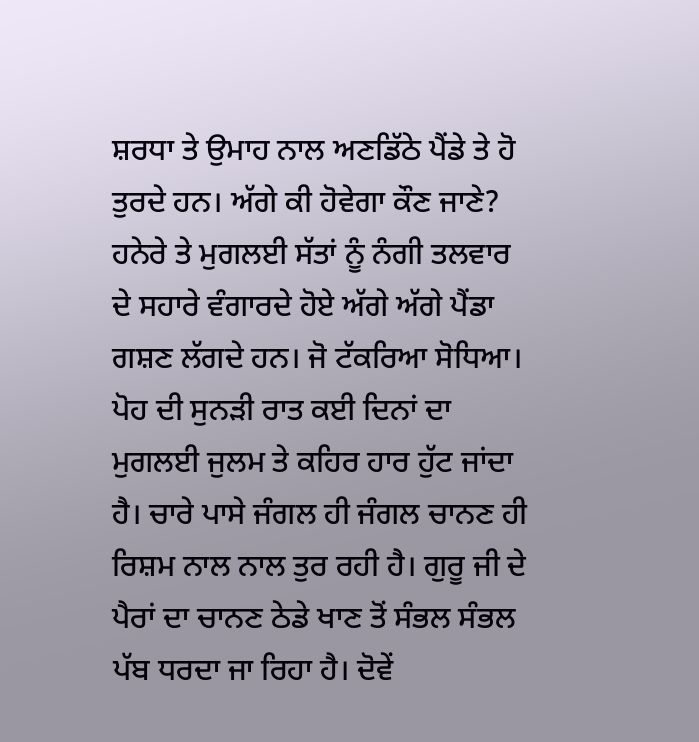ਸ਼ਰਧਾ ਤੇ ਉਮਾਹ ਨਾਲ ਅਣਡਿੱਠੇ ਪੈਂਡੇ ਤੇ ਹੋ ਤੁਰਦੇ ਹਨ। ਅੱਗੇ ਕੀ ਹੋਵੇਗਾ ਕੌਣ ਜਾਣੇ? ਹਨੇਰੇ ਤੇ ਮੁਗਲਈ ਸੱਤਾਂ ਨੂੰ ਨੰਗੀ ਤਲਵਾਰ ਦੇ ਸਹਾਰੇ ਵੰਗਾਰਦੇ ਹੋਏ ਅੱਗੇ ਅੱਗੇ ਪੈਂਡਾ ਗਸ਼ਣ ਲੱਗਦੇ ਹਨ। ਜੋ ਟੱਕਰਿਆ ਸੋਧਿਆ। ਪੋਹ ਦੀ ਸੁਨੜੀ ਰਾਤ ਕਈ ਦਿਨਾਂ ਦਾ ਮੁਗਲਈ ਜੁਲਮ ਤੇ ਕਹਿਰ ਹਾਰ ਹੁੱਟ ਜਾਂਦਾ ਹੈ। ਚਾਰੇ ਪਾਸੇ ਜੰਗਲ ਹੀ ਜੰਗਲ ਚਾਨਣ ਹੀ ਰਿਸ਼ਮ ਨਾਲ ਨਾਲ ਤੁਰ ਰਹੀ ਹੈ। ਗੁਰੂ ਜੀ ਦੇ ਪੈਰਾਂ ਦਾ ਚਾਨਣ ਠੇਡੇ ਖਾਣ ਤੋਂ ਸੰਭਲ ਸੰਭਲ ਪੱਬ ਧਰਦਾ ਜਾ ਰਿਹਾ ਹੈ। ਦੋਵੇਂ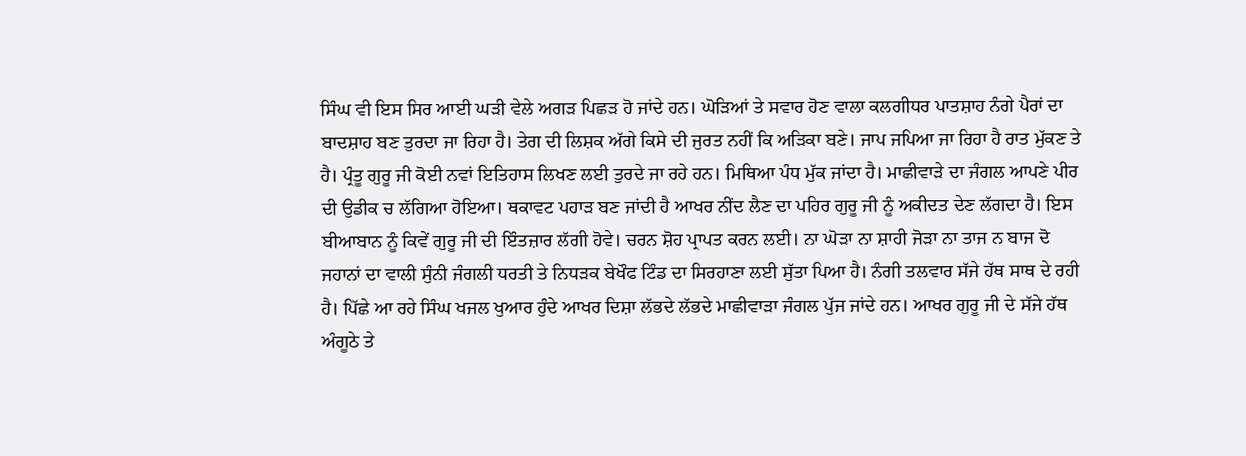ਸਿੰਘ ਵੀ ਇਸ ਸਿਰ ਆਈ ਘੜੀ ਵੇਲੇ ਅਗੜ ਪਿਛੜ ਹੋ ਜਾਂਦੇ ਹਨ। ਘੋੜਿਆਂ ਤੇ ਸਵਾਰ ਹੋਣ ਵਾਲਾ ਕਲਗੀਧਰ ਪਾਤਸ਼ਾਹ ਨੰਗੇ ਪੈਰਾਂ ਦਾ ਬਾਦਸ਼ਾਹ ਬਣ ਤੁਰਦਾ ਜਾ ਰਿਹਾ ਹੈ। ਤੇਗ ਦੀ ਲਿਸ਼ਕ ਅੱਗੇ ਕਿਸੇ ਦੀ ਜੁਰਤ ਨਹੀਂ ਕਿ ਅੜਿਕਾ ਬਣੇ। ਜਾਪ ਜਪਿਆ ਜਾ ਰਿਹਾ ਹੈ ਰਾਤ ਮੁੱਕਣ ਤੇ ਹੈ। ਪ੍ਰੰਤੂ ਗੁਰੂ ਜੀ ਕੋਈ ਨਵਾਂ ਇਤਿਹਾਸ ਲਿਖਣ ਲਈ ਤੁਰਦੇ ਜਾ ਰਹੇ ਹਨ। ਮਿਥਿਆ ਪੰਧ ਮੁੱਕ ਜਾਂਦਾ ਹੈ। ਮਾਛੀਵਾੜੇ ਦਾ ਜੰਗਲ ਆਪਣੇ ਪੀਰ ਦੀ ਉਡੀਕ ਚ ਲੱਗਿਆ ਹੋਇਆ। ਥਕਾਵਟ ਪਹਾੜ ਬਣ ਜਾਂਦੀ ਹੈ ਆਖਰ ਨੀਂਦ ਲੈਣ ਦਾ ਪਹਿਰ ਗੁਰੂ ਜੀ ਨੂੰ ਅਕੀਦਤ ਦੇਣ ਲੱਗਦਾ ਹੈ। ਇਸ ਬੀਆਬਾਨ ਨੂੰ ਕਿਵੇਂ ਗੁਰੂ ਜੀ ਦੀ ਇੰਤਜ਼ਾਰ ਲੱਗੀ ਹੋਵੇ। ਚਰਨ ਸ਼ੋਹ ਪ੍ਰਾਪਤ ਕਰਨ ਲਈ। ਨਾ ਘੋੜਾ ਨਾ ਸ਼ਾਹੀ ਜੋੜਾ ਨਾ ਤਾਜ ਨ ਬਾਜ ਦੋ ਜਹਾਨਾਂ ਦਾ ਵਾਲੀ ਸੁੰਨੀ ਜੰਗਲੀ ਧਰਤੀ ਤੇ ਨਿਧੜਕ ਬੇਖੌਫ ਟਿੰਡ ਦਾ ਸਿਰਹਾਣਾ ਲਈ ਸੁੱਤਾ ਪਿਆ ਹੈ। ਨੰਗੀ ਤਲਵਾਰ ਸੱਜੇ ਹੱਥ ਸਾਥ ਦੇ ਰਹੀ ਹੈ। ਪਿੱਛੇ ਆ ਰਹੇ ਸਿੰਘ ਖਜਲ ਖੁਆਰ ਹੁੰਦੇ ਆਖਰ ਦਿਸ਼ਾ ਲੱਭਦੇ ਲੱਭਦੇ ਮਾਛੀਵਾੜਾ ਜੰਗਲ ਪੁੱਜ ਜਾਂਦੇ ਹਨ। ਆਖਰ ਗੁਰੂ ਜੀ ਦੇ ਸੱਜੇ ਹੱਥ ਅੰਗੂਠੇ ਤੇ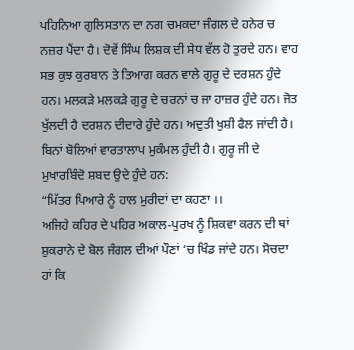ਪਹਿਨਿਆ ਗੁਲਿਸਤਾਨ ਦਾ ਨਗ ਚਮਕਦਾ ਜੰਗਲ ਦੇ ਹਨੇਰ ਚ ਨਜ਼ਰ ਪੈਂਦਾ ਹੈ। ਦੋਵੇਂ ਸਿੰਘ ਲਿਸ਼ਕ ਦੀ ਸੇਧ ਵੱਲ ਹੋ ਤੁਰਦੇ ਹਨ। ਵਾਹ ਸਭ ਕੁਝ ਕੁਰਬਾਨ ਤੇ ਤਿਆਗ ਕਰਨ ਵਾਲੇ ਗੁਰੂ ਦੇ ਦਰਸ਼ਨ ਹੁੰਦੇ ਹਨ। ਮਲਕੜੇ ਮਲਕੜੇ ਗੁਰੂ ਦੇ ਚਰਨਾਂ ਚ ਜਾ ਹਾਜ਼ਰ ਹੁੰਦੇ ਹਨ। ਜੋਤ ਖੁੱਲਦੀ ਹੈ ਦਰਸ਼ਨ ਦੀਦਾਰੇ ਹੁੰਦੇ ਹਨ। ਅਦੁਤੀ ਖੁਸ਼ੀ ਫੈਲ ਜਾਂਦੀ ਹੈ। ਬਿਨਾਂ ਬੋਲਿਆਂ ਵਾਰਤਾਲਾਪ ਮੁਕੰਮਲ ਹੁੰਦੀ ਹੈ। ਗੁਰੂ ਜੀ ਦੇ ਮੁਖਾਰਬਿੰਦੋ ਸ਼ਬਦ ਉਦੇ ਹੁੰਦੇ ਹਨ:
“ਮਿੱਤਰ ਪਿਆਰੇ ਨੂੰ ਹਾਲ ਮੁਰੀਦਾਂ ਦਾ ਕਹਣਾ ।।
ਅਜਿਹੇ ਕਹਿਰ ਦੇ ਪਹਿਰ ਅਕਾਲ-ਪੁਰਖ ਨੂੰ ਸ਼ਿਕਵਾ ਕਰਨ ਦੀ ਥਾਂ ਸ਼ੁਕਰਾਨੇ ਦੇ ਬੋਲ ਜੰਗਲ ਦੀਆਂ ਪੌਣਾਂ ‘ਚ ਖਿੰਡ ਜਾਂਦੇ ਹਨ। ਸੋਚਦਾ ਹਾਂ ਕਿ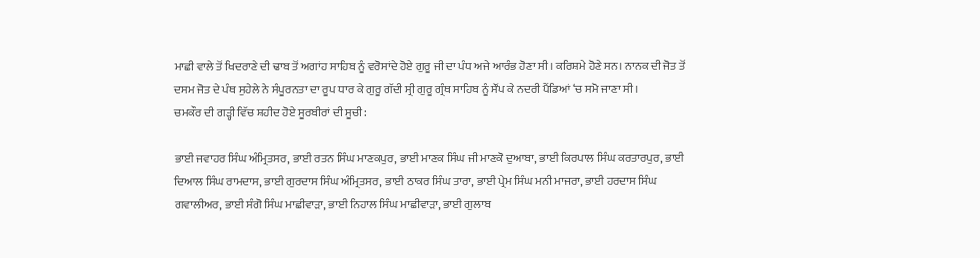ਮਾਛੀ ਵਾਲੇ ਤੋਂ ਖਿਦਰਾਣੇ ਦੀ ਢਾਬ ਤੋਂ ਅਗਾਂਹ ਸਾਹਿਬ ਨੂੰ ਵਰੋਸਾਂਦੇ ਹੋਏ ਗੁਰੂ ਜੀ ਦਾ ਪੰਧ ਅਜੇ ਆਰੰਭ ਹੋਣਾ ਸੀ। ਕਰਿਸ਼ਮੇ ਹੋਣੇ ਸਨ। ਨਾਨਕ ਦੀ ਜੋਤ ਤੋਂ ਦਸਮ ਜੋਤ ਦੇ ਪੰਥ ਸੁਹੇਲੇ ਨੇ ਸੰਪੂਰਨਤਾ ਦਾ ਰੂਪ ਧਾਰ ਕੇ ਗੁਰੂ ਗੱਦੀ ਸ੍ਰੀ ਗੁਰੂ ਗ੍ਰੰਥ ਸਾਹਿਬ ਨੂੰ ਸੌਂਪ ਕੇ ਨਦਰੀ ਪੈਂਡਿਆਂ ‘ਚ ਸਮੋ ਜਾਣਾ ਸੀ।
ਚਮਕੌਰ ਦੀ ਗੜ੍ਹੀ ਵਿੱਚ ਸ਼ਹੀਦ ਹੋਏ ਸੂਰਬੀਰਾਂ ਦੀ ਸੂਚੀ:

ਭਾਈ ਜਵਾਹਰ ਸਿੰਘ ਅੰਮ੍ਰਿਤਸਰ, ਭਾਈ ਰਤਨ ਸਿੰਘ ਮਾਣਕਪੁਰ, ਭਾਈ ਮਾਣਕ ਸਿੰਘ ਜੀ ਮਾਣਕੋ ਦੁਆਬਾ, ਭਾਈ ਕਿਰਪਾਲ ਸਿੰਘ ਕਰਤਾਰਪੁਰ, ਭਾਈ ਦਿਆਲ ਸਿੰਘ ਰਾਮਦਾਸ, ਭਾਈ ਗੁਰਦਾਸ ਸਿੰਘ ਅੰਮ੍ਰਿਤਸਰ, ਭਾਈ ਠਾਕਰ ਸਿੰਘ ਤਾਰਾ, ਭਾਈ ਪ੍ਰੇਮ ਸਿੰਘ ਮਨੀ ਮਾਜਰਾ, ਭਾਈ ਹਰਦਾਸ ਸਿੰਘ ਗਵਾਲੀਅਰ, ਭਾਈ ਸੰਗੋ ਸਿੰਘ ਮਾਛੀਵਾੜਾ, ਭਾਈ ਨਿਹਾਲ ਸਿੰਘ ਮਾਛੀਵਾੜਾ, ਭਾਈ ਗੁਲਾਬ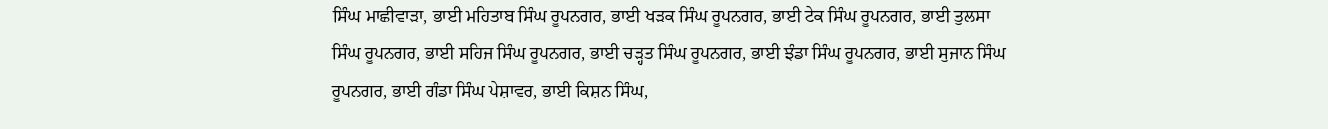ਸਿੰਘ ਮਾਛੀਵਾੜਾ, ਭਾਈ ਮਹਿਤਾਬ ਸਿੰਘ ਰੂਪਨਗਰ, ਭਾਈ ਖੜਕ ਸਿੰਘ ਰੂਪਨਗਰ, ਭਾਈ ਟੇਕ ਸਿੰਘ ਰੂਪਨਗਰ, ਭਾਈ ਤੁਲਸਾ ਸਿੰਘ ਰੂਪਨਗਰ, ਭਾਈ ਸਹਿਜ ਸਿੰਘ ਰੂਪਨਗਰ, ਭਾਈ ਚੜ੍ਹਤ ਸਿੰਘ ਰੂਪਨਗਰ, ਭਾਈ ਝੰਡਾ ਸਿੰਘ ਰੂਪਨਗਰ, ਭਾਈ ਸੁਜਾਨ ਸਿੰਘ ਰੂਪਨਗਰ, ਭਾਈ ਗੰਡਾ ਸਿੰਘ ਪੇਸ਼ਾਵਰ, ਭਾਈ ਕਿਸ਼ਨ ਸਿੰਘ,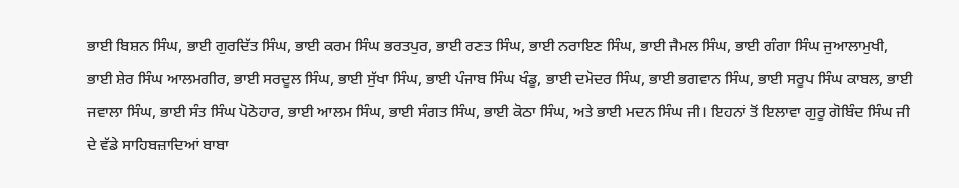ਭਾਈ ਬਿਸ਼ਨ ਸਿੰਘ, ਭਾਈ ਗੁਰਦਿੱਤ ਸਿੰਘ, ਭਾਈ ਕਰਮ ਸਿੰਘ ਭਰਤਪੁਰ, ਭਾਈ ਰਣਤ ਸਿੰਘ, ਭਾਈ ਨਰਾਇਣ ਸਿੰਘ, ਭਾਈ ਜੈਮਲ ਸਿੰਘ, ਭਾਈ ਗੰਗਾ ਸਿੰਘ ਜੁਆਲਾਮੁਖੀ, ਭਾਈ ਸ਼ੇਰ ਸਿੰਘ ਆਲਮਗੀਰ, ਭਾਈ ਸਰਦੂਲ ਸਿੰਘ, ਭਾਈ ਸੁੱਖਾ ਸਿੰਘ, ਭਾਈ ਪੰਜਾਬ ਸਿੰਘ ਖੰਡੂ, ਭਾਈ ਦਮੋਦਰ ਸਿੰਘ, ਭਾਈ ਭਗਵਾਨ ਸਿੰਘ, ਭਾਈ ਸਰੂਪ ਸਿੰਘ ਕਾਬਲ, ਭਾਈ ਜਵਾਲਾ ਸਿੰਘ, ਭਾਈ ਸੰਤ ਸਿੰਘ ਪੋਠੋਹਾਰ, ਭਾਈ ਆਲਮ ਸਿੰਘ, ਭਾਈ ਸੰਗਤ ਸਿੰਘ, ਭਾਈ ਕੋਠਾ ਸਿੰਘ, ਅਤੇ ਭਾਈ ਮਦਨ ਸਿੰਘ ਜੀ। ਇਹਨਾਂ ਤੋਂ ਇਲਾਵਾ ਗੁਰੂ ਗੋਬਿੰਦ ਸਿੰਘ ਜੀ ਦੇ ਵੱਡੇ ਸਾਹਿਬਜ਼ਾਦਿਆਂ ਬਾਬਾ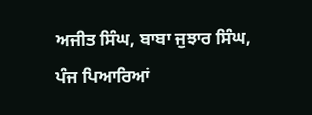ਅਜੀਤ ਸਿੰਘ, ਬਾਬਾ ਜੁਝਾਰ ਸਿੰਘ, ਪੰਜ ਪਿਆਰਿਆਂ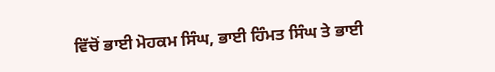ਵਿੱਚੋਂ ਭਾਈ ਮੋਹਕਮ ਸਿੰਘ, ਭਾਈ ਹਿੰਮਤ ਸਿੰਘ ਤੇ ਭਾਈ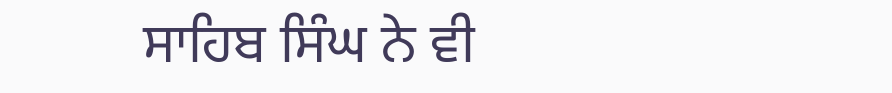ਸਾਹਿਬ ਸਿੰਘ ਨੇ ਵੀ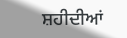ਸ਼ਹੀਦੀਆਂ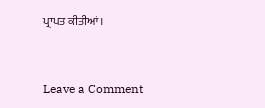ਪ੍ਰਾਪਤ ਕੀਤੀਆਂ।



Leave a Comment